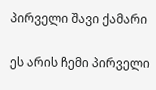პირველი შავი ქამარი

ეს არის ჩემი პირველი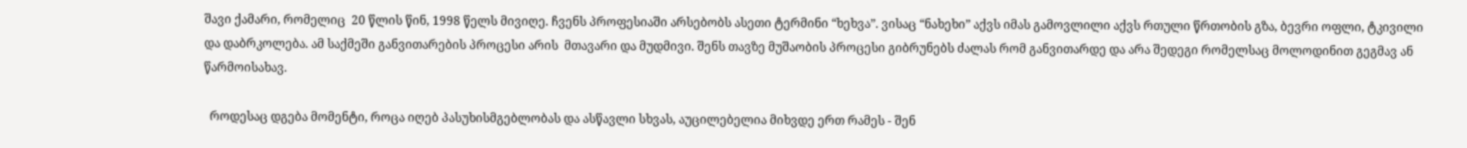შავი ქამარი, რომელიც  20 წლის წინ, 1998 წელს მივიღე. ჩვენს პროფესიაში არსებობს ასეთი ტერმინი “ხეხვა”. ვისაც “ნახეხი” აქვს იმას გამოვლილი აქვს რთული წრთობის გზა, ბევრი ოფლი, ტკივილი და დაბრკოლება. ამ საქმეში განვითარების პროცესი არის  მთავარი და მუდმივი. შენს თავზე მუშაობის პროცესი გიბრუნებს ძალას რომ განვითარდე და არა შედეგი რომელსაც მოლოდინით გეგმავ ან წარმოისახავ.

  როდესაც დგება მომენტი, როცა იღებ პასუხისმგებლობას და ასწავლი სხვას, აუცილებელია მიხვდე ერთ რამეს - შენ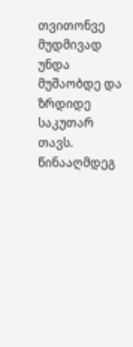თვითონვე  მუდმივად უნდა მუშაობდე და ზრდიდე საკუთარ თავს. წინააღმდეგ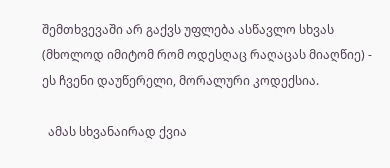შემთხვევაში არ გაქვს უფლება ასწავლო სხვას (მხოლოდ იმიტომ რომ ოდესღაც რაღაცას მიაღწიე) - ეს ჩვენი დაუწერელი, მორალური კოდექსია.

  ამას სხვანაირად ქვია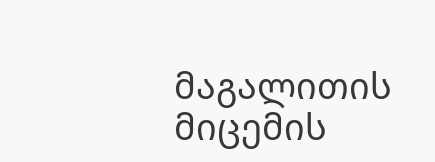მაგალითის მიცემის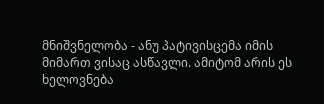მნიშვნელობა - ანუ პატივისცემა იმის მიმართ ვისაც ასწავლი. ამიტომ არის ეს ხელოვნება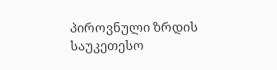პიროვნული ზრდის საუკეთესო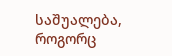საშუალება, როგორც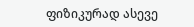ფიზიკურად ასევე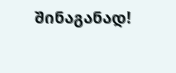შინაგანად!